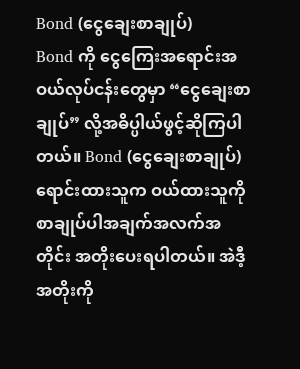Bond (ငွေချေးစာချုပ်)
Bond ကို ငွေကြေးအရောင်းအဝယ်လုပ်ငန်းတွေမှာ “ငွေချေးစာချုပ်” လို့အဓိပ္ပါယ်ဖွင့်ဆိုကြပါတယ်။ Bond (ငွေချေးစာချုပ်) ရောင်းထားသူက ဝယ်ထားသူကို စာချုပ်ပါအချက်အလက်အတိုင်း အတိုးပေးရပါတယ်။ အဲဒီ့အတိုးကို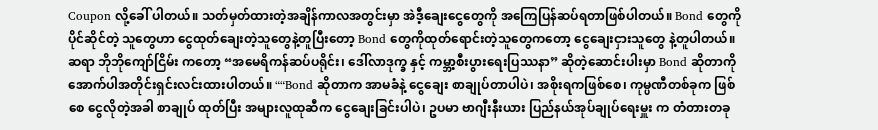Coupon လို့ခေါ် ပါတယ်။ သတ်မှတ်ထားတဲ့အချိန်ကာလအတွင်းမှာ အဲဒီ့ချေးငွေတွေကို အကြေပြန်ဆပ်ရတာဖြစ်ပါတယ်။ Bond တွေကို ပိုင်ဆိုင်တဲ့ သူတွေဟာ ငွေထုတ်ချေးတဲ့သူတွေနဲ့တူပြီးတော့ Bond တွေကိုထုတ်ရောင်းတဲ့သူတွေကတော့ ငွေချေးငှားသူတွေ နဲ့တူပါတယ်။
ဆရာ ဘိုဘိုကျော်ငြိမ်း ကတော့ “အမေရိကန်ဆပ်ပရိုင်း၊ ဒေါ်လာဒုက္ခ နှင့် ကမ္ဘာ့စီးပွားရေးပြဿနာ” ဆိုတဲ့ဆောင်းပါးမှာ Bond ဆိုတာကို အောက်ပါအတိုင်းရှင်းလင်းထားပါတယ်။ ““Bond ဆိုတာက အာမခံနဲ့ ငွေချေး စာချုပ်တာပါပဲ၊ အစိုးရကဖြစ်စေ၊ ကုမ္ပဏီတစ်ခုက ဖြစ်စေ ငွေလိုတဲ့အခါ စာချုပ် ထုတ်ပြီး အများလူထုဆီက ငွေချေးခြင်းပါပဲ၊ ဥပမာ ဗာဂျီးနီးယား ပြည်နယ်အုပ်ချုပ်ရေးမှူး က တံတားတခု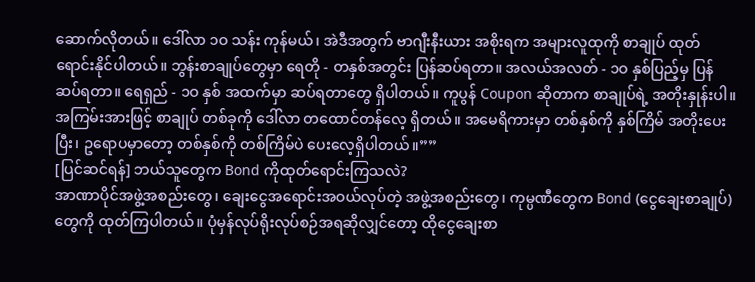ဆောက်လိုတယ်။ ဒေါ်လာ ၁ဝ သန်း ကုန်မယ်၊ အဲဒီအတွက် ဗာဂျီးနီးယား အစိုးရက အများလူထုကို စာချုပ် ထုတ်ရောင်းနိုင်ပါတယ်။ ဘွန်းစာချုပ်တွေမှာ ရေတို - တနှစ်အတွင်း ပြန်ဆပ်ရတာ။ အလယ်အလတ် - ၁ဝ နှစ်ပြည့်မှ ပြန်ဆပ်ရတာ။ ရေရှည် - ၁ဝ နှစ် အထက်မှာ ဆပ်ရတာတွေ ရှိပါတယ်။ ကူပွန် Coupon ဆိုတာက စာချုပ်ရဲ့ အတိုးနှုန်းပါ။ အကြမ်းအားဖြင့် စာချုပ် တစ်ခုကို ဒေါ်လာ တထောင်တန်လေ့ ရှိတယ်။ အမေရိကားမှာ တစ်နှစ်ကို နှစ်ကြိမ် အတိုးပေးပြီး၊ ဥရောပမှာတော့ တစ်နှစ်ကို တစ်ကြိမ်ပဲ ပေးလေ့ရှိပါတယ်။””
[ပြင်ဆင်ရန်] ဘယ်သူတွေက Bond ကိုထုတ်ရောင်းကြသလဲ?
အာဏာပိုင်အဖွဲ့အစည်းတွေ၊ ချေးငွေအရောင်းအဝယ်လုပ်တဲ့ အဖွဲ့အစည်းတွေ၊ ကုမ္ပဏီတွေက Bond (ငွေချေးစာချုပ်) တွေကို ထုတ်ကြပါတယ်။ ပုံမှန်လုပ်ရိုးလုပ်စဉ်အရဆိုလျှင်တော့ ထိုငွေချေးစာ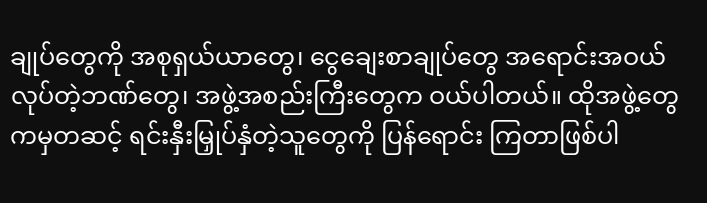ချုပ်တွေကို အစုရှယ်ယာတွေ၊ ငွေချေးစာချုပ်တွေ အရောင်းအဝယ်လုပ်တဲ့ဘဏ်တွေ၊ အဖွဲ့အစည်းကြီးတွေက ဝယ်ပါတယ်။ ထိုအဖွဲ့တွေကမှတဆင့် ရင်းနှီးမြှုပ်နှံတဲ့သူတွေကို ပြန်ရောင်း ကြတာဖြစ်ပါ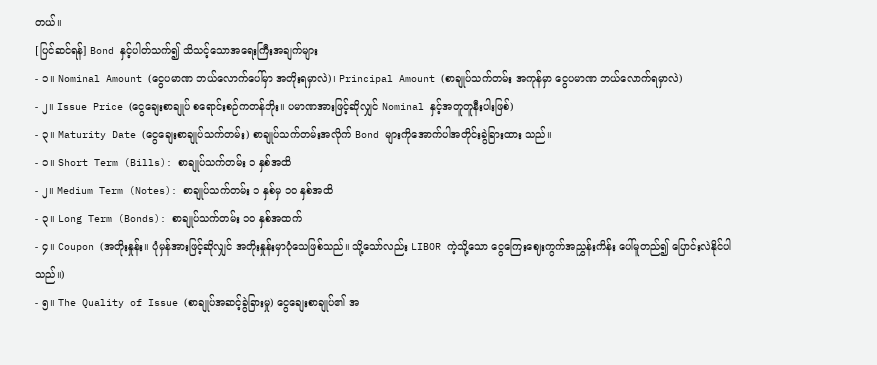တယ်။
[ပြင်ဆင်ရန်] Bond နှင့်ပါတ်သက်၍ သိသင့်သောအရေးကြီးအချက်များ
- ၁။ Nominal Amount (ငွေပမာဏ ဘယ်လောက်ပေါ်မှာ အတိုးရမှာလဲ)၊ Principal Amount (စာချုပ်သက်တမ်း အကုန်မှာ ငွေပမာဏ ဘယ်လောက်ရမှာလဲ)
- ၂။ Issue Price (ငွေချေးစာချုပ် စရောင်းစဉ်ကတန်ဘိုး။ ပမာဏအားဖြင့်ဆိုလျှင် Nominal နှင့်အတူတူနီးပါးဖြစ်)
- ၃။ Maturity Date (ငွေချေးစာချုပ်သက်တမ်း) စာချုပ်သက်တမ်းအလိုက် Bond များကိုအောက်ပါအတိုင်းခွဲခြားထား သည်။
- ၁။ Short Term (Bills): စာချုပ်သက်တမ်း ၁ နှစ်အထိ
- ၂။ Medium Term (Notes): စာချုပ်သက်တမ်း ၁ နှစ်မှ ၁၀ နှစ်အထိ
- ၃။ Long Term (Bonds): စာချုပ်သက်တမ်း ၁၀ နှစ်အထက်
- ၄။ Coupon (အတိုးနှုန်း။ ပုံမှန်အားဖြင့်ဆိုလျှင် အတိုးနှုန်းမှာပုံသေဖြစ်သည်။ သို့သော်လည်း LIBOR ကဲ့သို့သော ငွေကြေးဈေးကွက်အညွှန်းကိန်း ပေါ်မူတည်၍ ပြောင်းလဲနိုင်ပါသည်။)
- ၅။ The Quality of Issue (စာချုပ်အဆင့်ခွဲခြားမှု) ငွေချေးစာချုပ်၏ အ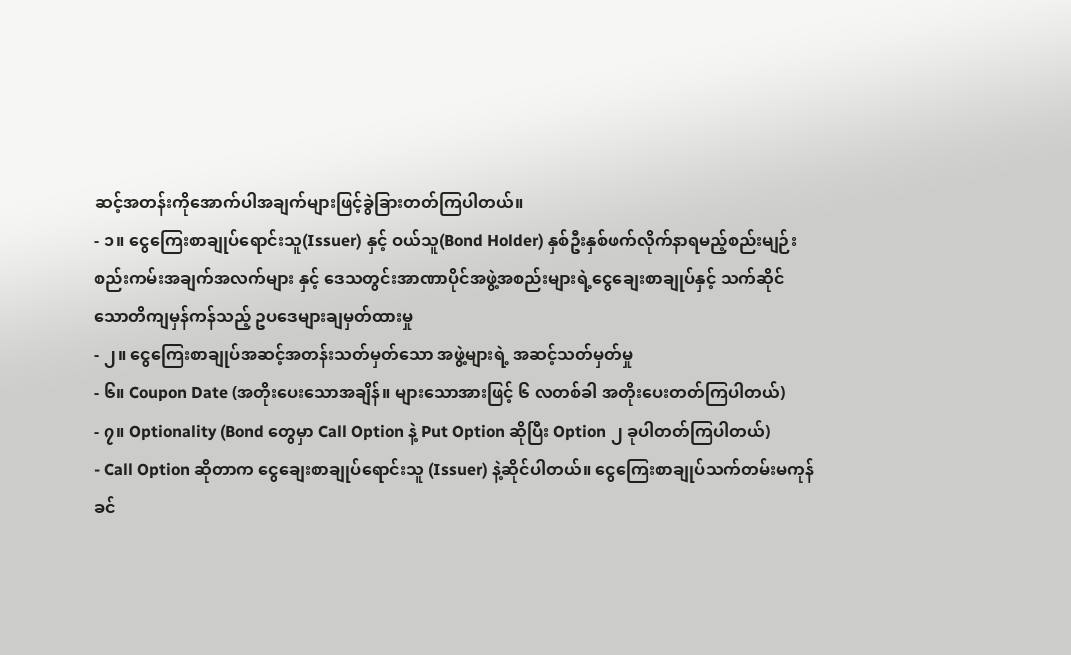ဆင့်အတန်းကိုအောက်ပါအချက်များဖြင့်ခွဲခြားတတ်ကြပါတယ်။
- ၁။ ငွေကြေးစာချုပ်ရောင်းသူ(Issuer) နှင့် ဝယ်သူ(Bond Holder) နှစ်ဦးနှစ်ဖက်လိုက်နာရမည့်စည်းမျဉ်းစည်းကမ်းအချက်အလက်များ နှင့် ဒေသတွင်းအာဏာပိုင်အဖွဲ့အစည်းများရဲ့ငွေချေးစာချုပ်နှင့် သက်ဆိုင် သောတိကျမှန်ကန်သည့် ဥပဒေများချမှတ်ထားမှု
- ၂။ ငွေကြေးစာချုပ်အဆင့်အတန်းသတ်မှတ်သော အဖွဲ့များရဲ့ အဆင့်သတ်မှတ်မှု
- ၆။ Coupon Date (အတိုးပေးသောအချိန်။ များသောအားဖြင့် ၆ လတစ်ခါ အတိုးပေးတတ်ကြပါတယ်)
- ၇။ Optionality (Bond တွေမှာ Call Option နဲ့ Put Option ဆိုပြီး Option ၂ ခုပါတတ်ကြပါတယ်)
- Call Option ဆိုတာက ငွေချေးစာချုပ်ရောင်းသူ (Issuer) နဲ့ဆိုင်ပါတယ်။ ငွေကြေးစာချုပ်သက်တမ်းမကုန်ခင်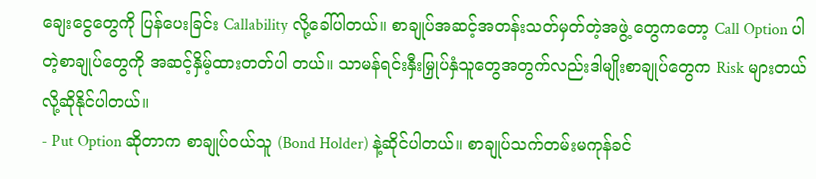ချေးငွေတွေကို ပြန်ပေးခြင်း Callability လို့ခေါ်ပါတယ်။ စာချုပ်အဆင့်အတန်းသတ်မှတ်တဲ့အဖွဲ့ တွေကတော့ Call Option ပါတဲ့စာချုပ်တွေကို အဆင့်နှိမ့်ထားတတ်ပါ တယ်။ သာမန်ရင်းနှီးမြှုပ်နှံသူတွေအတွက်လည်းဒါမျိုးစာချုပ်တွေက Risk များတယ်လို့ဆိုနိုင်ပါတယ်။
- Put Option ဆိုတာက စာချုပ်ဝယ်သူ (Bond Holder) နဲ့ဆိုင်ပါတယ်။ စာချုပ်သက်တမ်းမကုန်ခင်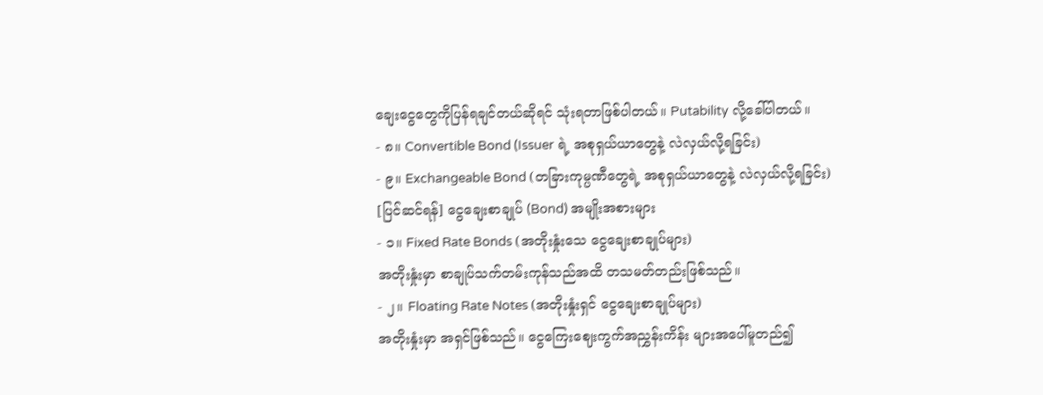ချေးငွေတွေကိုပြန်ရချင်တယ်ဆိုရင် သုံးရတာဖြစ်ပါတယ်။ Putability လို့ခေါ်ပါတယ်။
- ၈။ Convertible Bond (Issuer ရဲ့ အစုရှယ်ယာတွေနဲ့ လဲလှယ်လို့ရခြင်း)
- ၉။ Exchangeable Bond (တခြားကုမ္ပဏီတွေရဲ့ အစုရှယ်ယာတွေနဲ့ လဲလှယ်လို့ရခြင်း)
[ပြင်ဆင်ရန်] ငွေချေးစာချုပ် (Bond) အမျိုးအစားများ
- ၁။ Fixed Rate Bonds (အတိုးနှုံးသေ ငွေချေးစာချုပ်များ)
အတိုးနှုံးမှာ စာချုပ်သက်တမ်းကုန်သည်အထိ တသမတ်တည်းဖြစ်သည်။
- ၂။ Floating Rate Notes (အတိုးနှုံးရှင် ငွေချေးစာချုပ်များ)
အတိုးနှုံးမှာ အရှင်ဖြစ်သည်။ ငွေကြေးဈေးကွက်အညွှန်းကိန်း များအပေါ်မူတည်၍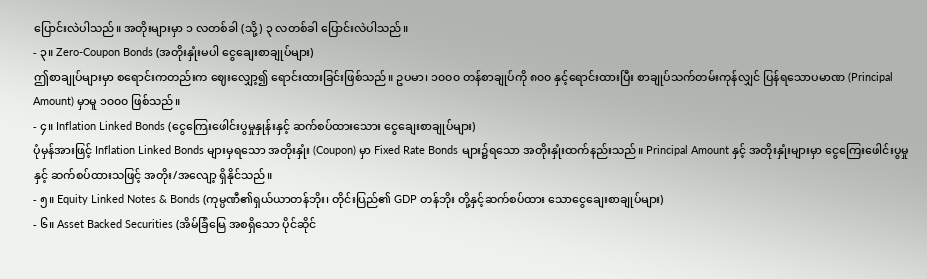ပြောင်းလဲပါသည်။ အတိုးများမှာ ၁ လတစ်ခါ (သို့) ၃ လတစ်ခါ ပြောင်းလဲပါသည်။
- ၃။ Zero-Coupon Bonds (အတိုးနှုံးမပါ ငွေချေးစာချုပ်များ)
ဤစာချုပ်များမှာ စရောင်းကတည်းက ဈေးလျှော့၍ ရောင်းထားခြင်းဖြစ်သည်။ ဥပမာ၊ ၁၀၀၀ တန်စာချုပ်ကို ၈၀၀ နှင့်ရောင်းထားပြီး စာချုပ်သက်တမ်းကုန်လျှင် ပြန်ရသောပမာဏ (Principal Amount) မှာမူ ၁၀၀၀ ဖြစ်သည်။
- ၄။ Inflation Linked Bonds (ငွေကြေးဖေါင်းပွမှုနှုန်းနှင့် ဆက်စပ်ထားသေား ငွေချေးစာချုပ်များ)
ပုံမှန်အားဖြင့် Inflation Linked Bonds များမှရသော အတိုးနှုံး (Coupon) မှာ Fixed Rate Bonds များ၌ရသော အတိုးနှုံးထက်နည်းသည်။ Principal Amount နှင့် အတိုးနှုံးများမှာ ငွေကြေးဖေါင်းပွမှု နှင့် ဆက်စပ်ထားသဖြင့် အတိုး/အလျော့ ရှိနိုင်သည်။
- ၅။ Equity Linked Notes & Bonds (ကုမ္ပဏီ၏ရှယ်ယာတန်ဘိုး၊ တိုင်းပြည်၏ GDP တန်ဘိုး တို့နှင့်ဆက်စပ်ထား သောငွေချေးစာချုပ်များ)
- ၆။ Asset Backed Securities (အိမ်ခြံမြေ အစရှိသော ပိုင်ဆိုင်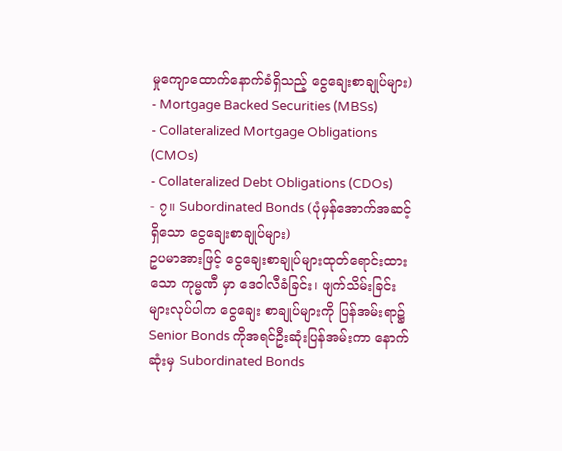မှုကျောထောက်နောက်ခံရှိသည့် ငွေချေးစာချုပ်များ)
- Mortgage Backed Securities (MBSs)
- Collateralized Mortgage Obligations (CMOs)
- Collateralized Debt Obligations (CDOs)
- ၇။ Subordinated Bonds (ပုံမှန်အောက်အဆင့်ရှိသော ငွေချေးစာချုပ်များ)
ဥပမာအားဖြင့် ငွေချေးစာချုပ်များထုတ်ရောင်းထားသော ကုမ္မဏီ မှာ ဒေဝါလီခံခြင်း၊ ဖျက်သိမ်းခြင်းများလုပ်ပါက ငွေချေး စာချုပ်များကို ပြန်အမ်းရာ၌ Senior Bonds ကိုအရင်ဦးဆုံးပြန်အမ်းကာ နောက်ဆုံးမှ Subordinated Bonds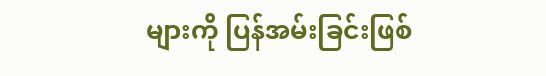များကို ပြန်အမ်းခြင်းဖြစ်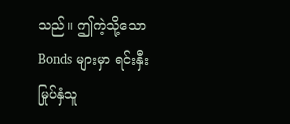သည်။ ဤကဲ့သို့သော Bonds များမှာ ရင်းနှီးမြုပ်နှံသူ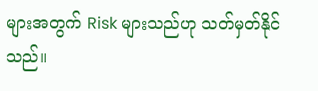များအတွက် Risk များသည်ဟု သတ်မှတ်နိုင်သည်။